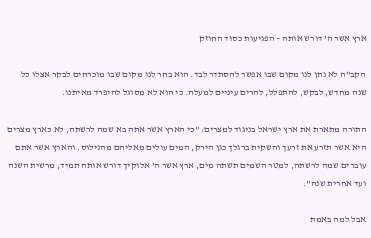ארץ אשר ה' דורש אותה – הפגיעות כסוד החוזק

הקב"ה לא נתן לנו מקום שבו אפשר להסתדר לבד. הוא בחר לנו מקום שבו מוכרחים לבקר אצלו כל שנה מחדש, לבקש, להתפלל, להרים עיניים למעלה. כי הוא לא מסוגל להיפרד מאיתנו.

התורה מתארת את ארץ ישראל בניגוד למצרים: "כי הארץ אשר אתה בא שמה לרשתה, לא כארץ מצרים היא אשר תזרע את זרעך והשקית ברגלך כגן הירק, המים עולים מאליהם מהנילוס. והארץ אשר אתם עוברים שמה לרשתה, למטר השמים תשתה מים, ארץ אשר ה' אלוקיך דורש אותה תמיד, מרשית השנה ועד אחרית שנה".

אבל למה באמת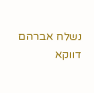נשלח אברהם דווקא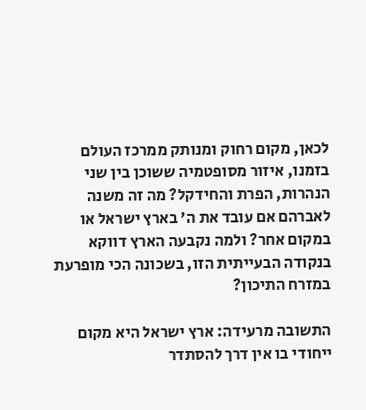לכאן, מקום רחוק ומנותק ממרכז העולם בזמנו, איזור מסופטמיה ששוכן בין שני הנהרות, הפרת והחידקל? מה זה משנה לאברהם אם עובד את ה' בארץ ישראל או במקום אחר? ולמה נקבעה הארץ דווקא בנקודה הבעייתית הזו, בשכונה הכי מופרעת במזרח התיכון?

התשובה מרעידה: ארץ ישראל היא מקום ייחודי בו אין דרך להסתדר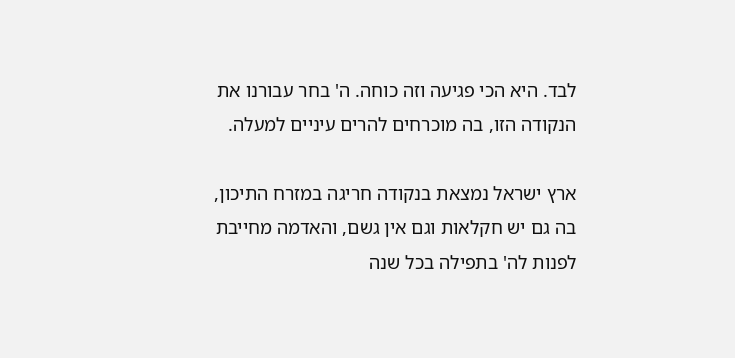לבד. היא הכי פגיעה וזה כוחה. ה' בחר עבורנו את הנקודה הזו, בה מוכרחים להרים עיניים למעלה.

ארץ ישראל נמצאת בנקודה חריגה במזרח התיכון, בה גם יש חקלאות וגם אין גשם, והאדמה מחייבת לפנות לה' בתפילה בכל שנה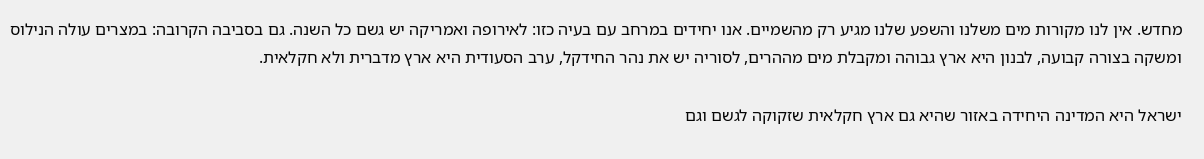מחדש. אין לנו מקורות מים משלנו והשפע שלנו מגיע רק מהשמיים. אנו יחידים במרחב עם בעיה כזו: לאירופה ואמריקה יש גשם כל השנה. גם בסביבה הקרובה: במצרים עולה הנילוס ומשקה בצורה קבועה, לבנון היא ארץ גבוהה ומקבלת מים מההרים, לסוריה יש את נהר החידקל, ערב הסעודית היא ארץ מדברית ולא חקלאית.

ישראל היא המדינה היחידה באזור שהיא גם ארץ חקלאית שזקוקה לגשם וגם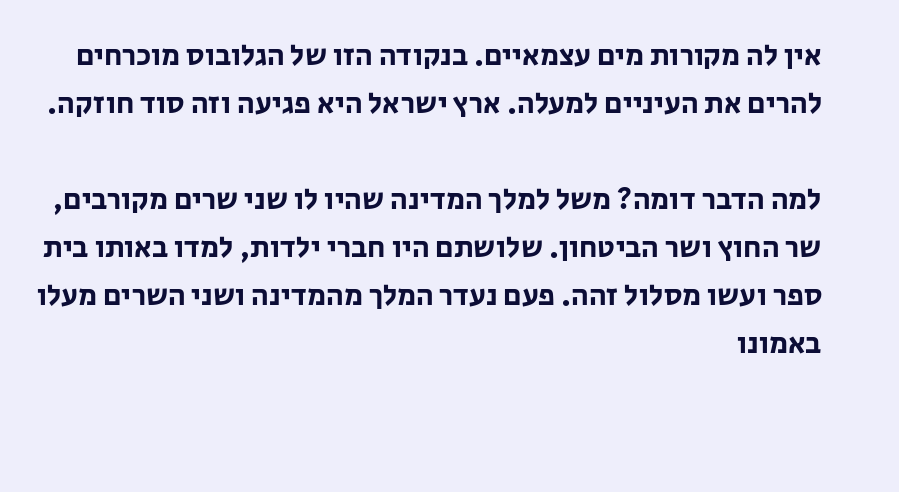אין לה מקורות מים עצמאיים. בנקודה הזו של הגלובוס מוכרחים להרים את העיניים למעלה. ארץ ישראל היא פגיעה וזה סוד חוזקה.

למה הדבר דומה? משל למלך המדינה שהיו לו שני שרים מקורבים, שר החוץ ושר הביטחון. שלושתם היו חברי ילדות, למדו באותו בית ספר ועשו מסלול זהה. פעם נעדר המלך מהמדינה ושני השרים מעלו באמונו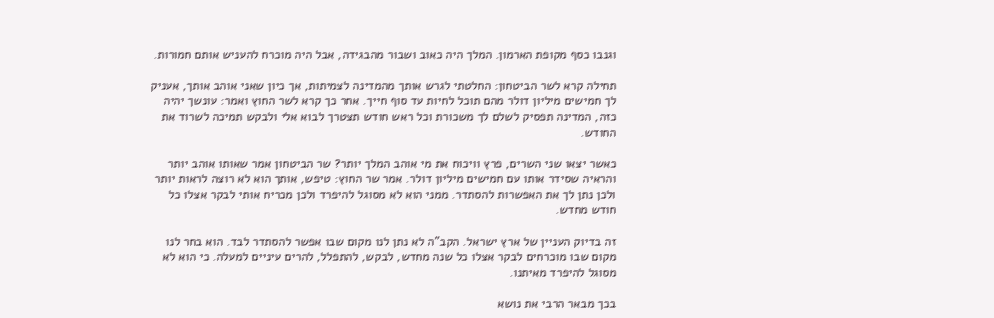וגנבו כסף מקופת הארמון. המלך היה כאוב ושבור מהבגידה, אבל היה מוכרח להעניש אותם חמורות.

תחילה קרא לשר הביטחון: החלטתי לגרש אותך מהמדינה לצמיתות, אך כיון שאני אוהב אותך, אעניק לך חמישים מיליון דולר מהם תוכל לחיות עד סוף חייך. אחר כך קרא לשר החוץ ואמר: עונשך יהיה כזה, המדינה תפסיק לשלם לך משכורת וכל ראש חודש תצטרך לבוא אלי ולבקש תמיכה לשרוד את החודש.

כאשר יצאו שני השרים, פרץ וויכוח את מי אוהב המלך יותר? שר הביטחון אמר שאותו אוהב יותר והראיה שסידר אותו עם חמישים מיליון דולר. אמר שר החוץ: טיפש, אותך הוא לא רוצה לראות יותר ולכן נתן לך את האפשרות להסתדר. ממני הוא לא מסוגל להיפרד ולכן מכריח אותי לבקר אצלו כל חודש מחדש.

זה בדיוק העניין של ארץ ישראל. הקב"ה לא נתן לנו מקום שבו אפשר להסתדר לבד. הוא בחר לנו מקום שבו מוכרחים לבקר אצלו כל שנה מחדש, לבקש, להתפלל, להרים עיניים למעלה. כי הוא לא מסוגל להיפרד מאיתנו.

בכך מבאר הרבי את נושא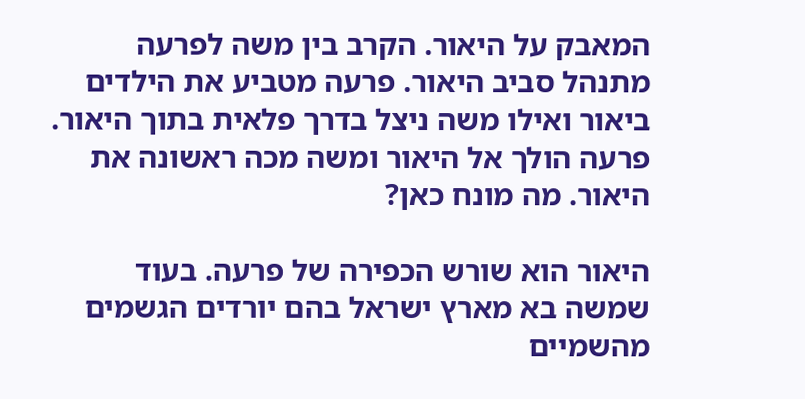המאבק על היאור. הקרב בין משה לפרעה מתנהל סביב היאור. פרעה מטביע את הילדים ביאור ואילו משה ניצל בדרך פלאית בתוך היאור. פרעה הולך אל היאור ומשה מכה ראשונה את היאור. מה מונח כאן?

היאור הוא שורש הכפירה של פרעה. בעוד שמשה בא מארץ ישראל בהם יורדים הגשמים מהשמיים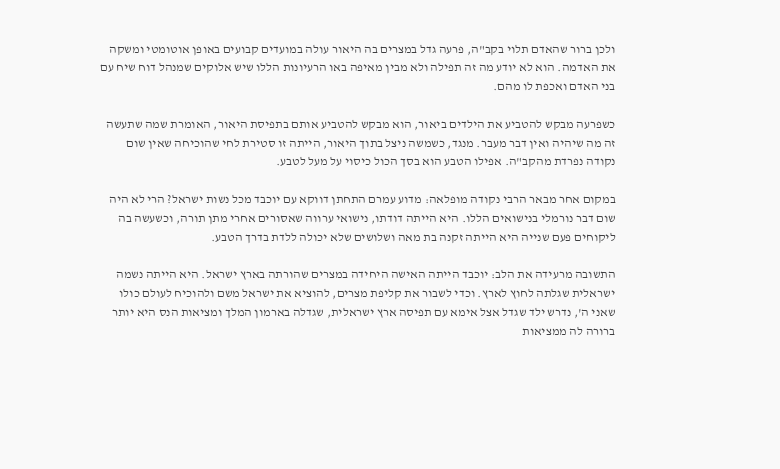ולכן ברור שהאדם תלוי בקב"ה, פרעה גדל במצרים בה היאור עולה במועדים קבועים באופן אוטומטי ומשקה את האדמה. הוא לא יודע מה זה תפילה ולא מבין מאיפה באו הרעיונות הללו שיש אלוקים שמנהל דוח שיח עם בני האדם ואכפת לו מהם.

כשפרעה מבקש להטביע את הילדים ביאור, הוא מבקש להטביע אותם בתפיסת היאור, האומרת שמה שתעשה זה מה שיהיה ואין דבר מעבר. מנגד, כשמשה ניצל בתוך היאור, הייתה זו סטירת לחי שהוכיחה שאין שום נקודה נפרדת מהקב"ה. אפילו הטבע הוא בסך הכול כיסוי על מעל לטבע.

במקום אחר מבאר הרבי נקודה מופלאה: מדוע עמרם התחתן דווקא עם יוכבד מכל נשות ישראל? הרי לא היה שום דבר נורמלי בנישואים הללו. היא הייתה דודתו, נישואי ערווה שאסורים אחרי מתן תורה, וכשעשה בה ליקוחים פעם שנייה היא הייתה זקנה בת מאה ושלושים שלא יכולה ללדת בדרך הטבע.

התשובה מרעידה את הלב: יוכבד הייתה האישה היחידה במצרים שהורתה בארץ ישראל. היא הייתה נשמה ישראלית שגלתה לחוץ לארץ. וכדי לשבור את קליפת מצרים, להוציא את ישראל משם ולהוכיח לעולם כולו שאני ה', נדרש ילד שגדל אצל אימא עם תפיסה ארץ ישראלית, שגדלה בארמון המלך ומציאות הנס היא יותר ברורה לה ממציאות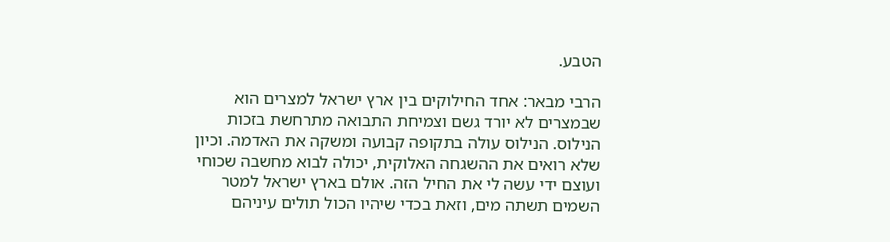הטבע.

הרבי מבאר: אחד החילוקים בין ארץ ישראל למצרים הוא שבמצרים לא יורד גשם וצמיחת התבואה מתרחשת בזכות הנילוס. הנילוס עולה בתקופה קבועה ומשקה את האדמה. וכיון שלא רואים את ההשגחה האלוקית, יכולה לבוא מחשבה שכוחי ועוצם ידי עשה לי את החיל הזה. אולם בארץ ישראל למטר השמים תשתה מים, וזאת בכדי שיהיו הכול תולים עיניהם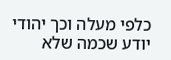כלפי מעלה וכך יהודי יודע שכמה שלא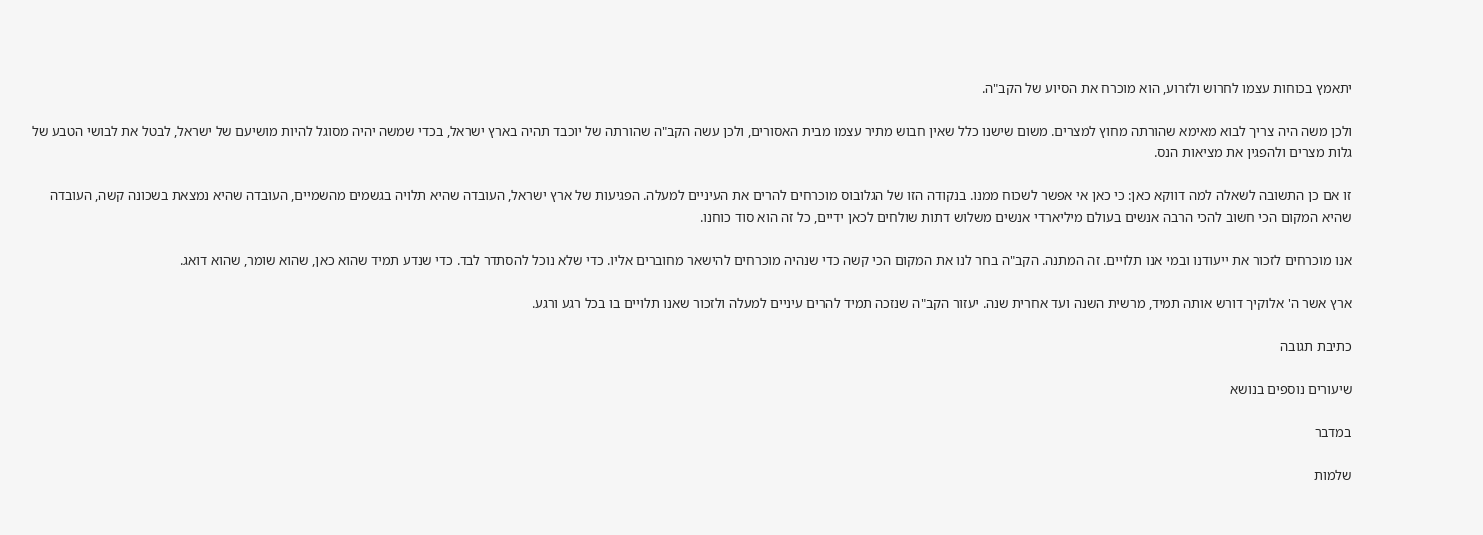יתאמץ בכוחות עצמו לחרוש ולזרוע, הוא מוכרח את הסיוע של הקב"ה.

ולכן משה היה צריך לבוא מאימא שהורתה מחוץ למצרים. משום שישנו כלל שאין חבוש מתיר עצמו מבית האסורים, ולכן עשה הקב"ה שהורתה של יוכבד תהיה בארץ ישראל, בכדי שמשה יהיה מסוגל להיות מושיעם של ישראל, לבטל את לבושי הטבע של גלות מצרים ולהפגין את מציאות הנס.

זו אם כן התשובה לשאלה למה דווקא כאן: כי כאן אי אפשר לשכוח ממנו. בנקודה הזו של הגלובוס מוכרחים להרים את העיניים למעלה. הפגיעות של ארץ ישראל, העובדה שהיא תלויה בגשמים מהשמיים, העובדה שהיא נמצאת בשכונה קשה, העובדה שהיא המקום הכי חשוב להכי הרבה אנשים בעולם מיליארדי אנשים משלוש דתות שולחים לכאן ידיים, כל זה הוא סוד כוחנו.

אנו מוכרחים לזכור את ייעודנו ובמי אנו תלויים. זה המתנה. הקב"ה בחר לנו את המקום הכי קשה כדי שנהיה מוכרחים להישאר מחוברים אליו. כדי שלא נוכל להסתדר לבד. כדי שנדע תמיד שהוא כאן, שהוא שומר, שהוא דואג.

ארץ אשר ה' אלוקיך דורש אותה תמיד, מרשית השנה ועד אחרית שנה. יעזור הקב"ה שנזכה תמיד להרים עיניים למעלה ולזכור שאנו תלויים בו בכל רגע ורגע.

כתיבת תגובה

שיעורים נוספים בנושא

במדבר

שלמות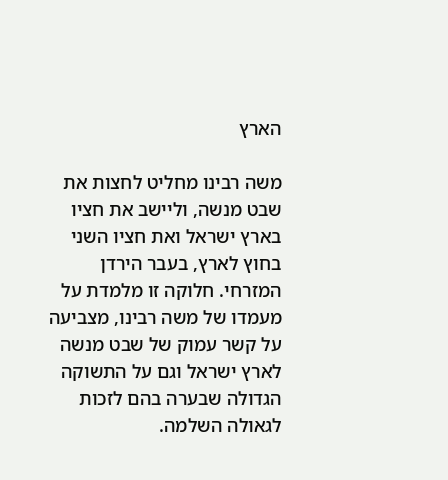הארץ

משה רבינו מחליט לחצות את שבט מנשה, וליישב את חציו בארץ ישראל ואת חציו השני בחוץ לארץ, בעבר הירדן המזרחי. חלוקה זו מלמדת על מעמדו של משה רבינו, מצביעה על קשר עמוק של שבט מנשה לארץ ישראל וגם על התשוקה הגדולה שבערה בהם לזכות לגאולה השלמה.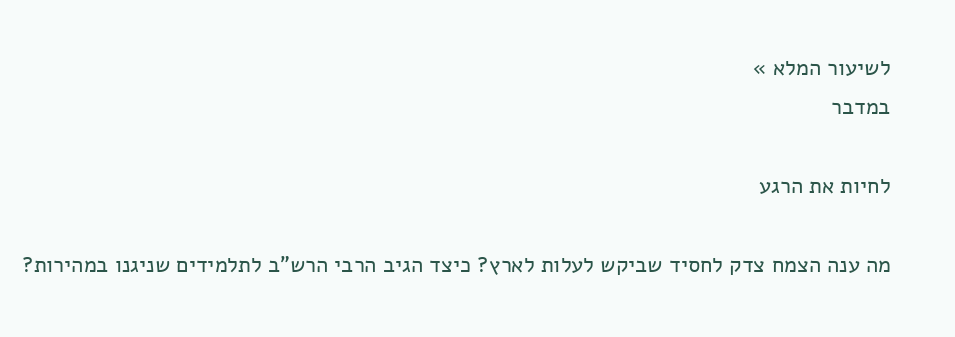לשיעור המלא »
במדבר

לחיות את הרגע

מה ענה הצמח צדק לחסיד שביקש לעלות לארץ? כיצד הגיב הרבי הרש"ב לתלמידים שניגנו במהירות?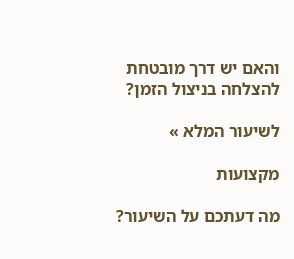והאם יש דרך מובטחת להצלחה בניצול הזמן?

לשיעור המלא »

מקצועות

מה דעתכם על השיעור?